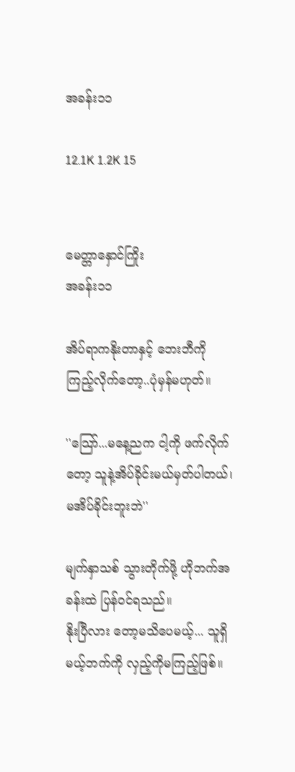အခန်း၁၁

12.1K 1.2K 15


မေတ္တာနှောင်ကြိုး
အခန်း၁၁

အိပ်ရာကနိုးတာနှင့် ဘေးဘီကို ကြည့်လိုက်တော့..ပုံမှန်မဟုတ်။

''သြော်...မနေ့ညက ငါ့ကို ဖက်လိုက်တော့ သူနဲ့အိပ်ခိုင်းမယ်မှတ်ပါတယ်၊ မအိပ်ခိုင်းဘူးဘဲ''

မျက်နှာသစ် သွားတိုက်ဖို့ ဟိုဘက်အခန်းထဲ ပြန်ဝင်ရသည်။
နိုးပြီလား တော့မသိပေမယ့်... သူရှိမယ့်ဘက်ကို လှည့်ကိုမကြည့်ဖြစ်။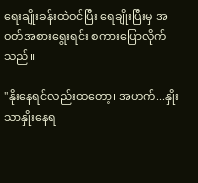ရေးချိုးခန်းထဲဝင်ပြီး ရေချိုးပြီးမှ အဝတ်အစားရွေးရင်း စကားပြောလိုက်သည်။

''နိုးနေရင်လည်းထတော့၊ အဟက်...နှိုးသာနှိုးနေရ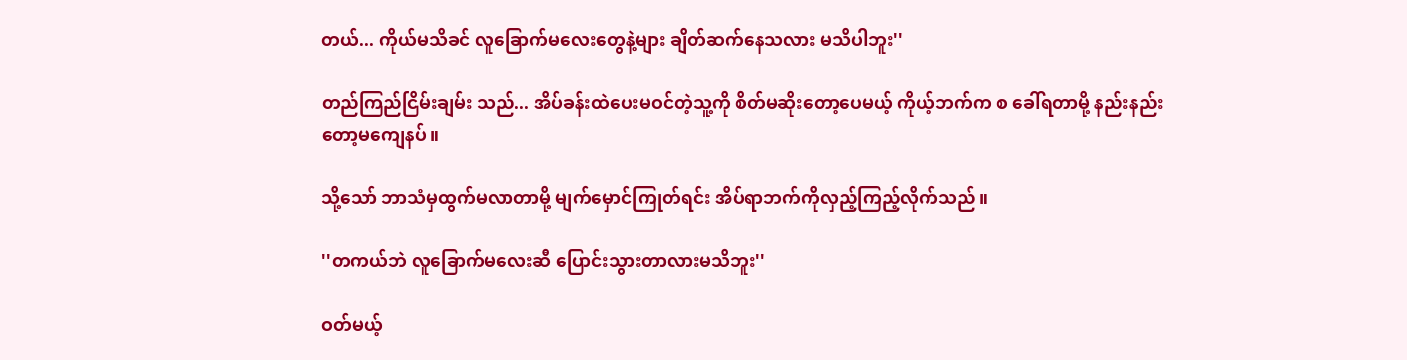တယ်... ကိုယ်မသိခင် လူခြောက်မလေးတွေနဲ့များ ချိတ်ဆက်နေသလား မသိပါဘူး''

တည်ကြည်ငြိမ်းချမ်း သည်... အိပ်ခန်းထဲပေးမဝင်တဲ့သူ့ကို စိတ်မဆိုးတော့ပေမယ့် ကိုယ့်ဘက်က စ ခေါ်ရတာမို့ နည်းနည်းတော့မကျေနပ်။

သို့သော် ဘာသံမှထွက်မလာတာမို့ မျက်မှောင်ကြုတ်ရင်း အိပ်ရာဘက်ကိုလှည့်ကြည့်လိုက်သည်။

''တကယ်ဘဲ လူခြောက်မလေးဆီ ပြောင်းသွားတာလားမသိဘူး''

ဝတ်မယ့်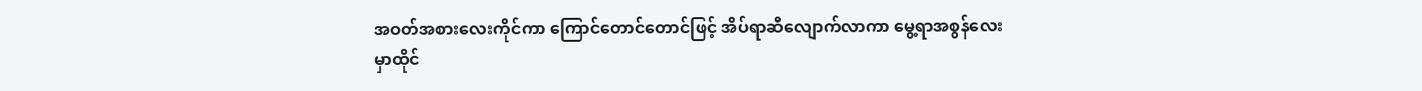အဝတ်အစားလေးကိုင်ကာ ကြောင်တောင်တောင်ဖြင့် အိပ်ရာဆီလျောက်လာကာ မွေ့ရာအစွန်လေးမှာထိုင်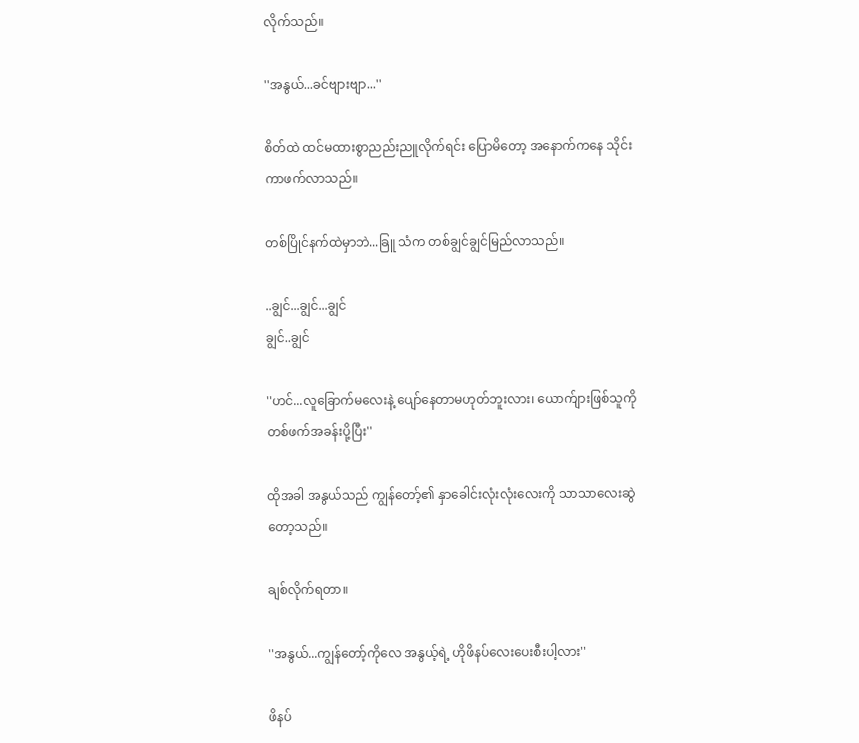လိုက်သည်။

''အနွယ်...ခင်ဗျားဗျာ...''

စိတ်ထဲ ထင်မထားစွာညည်းညူလိုက်ရင်း ပြောမိတော့ အနောက်ကနေ သိုင်းကာဖက်လာသည်။

တစ်ပြိုင်နက်ထဲမှာဘဲ...ခြူ သံက တစ်ချွင်ချွင်မြည်လာသည်။

..ချွင်...ချွင်...ချွင်
ချွင်..ချွင်

''ဟင်...လူခြောက်မလေးနဲ့ ပျော်နေတာမဟုတ်ဘူးလား၊ ယောက်ျားဖြစ်သူကို တစ်ဖက်အခန်းပို့ပြီး''

ထိုအခါ အနွယ်သည် ကျွန်တော့်၏ နှာခေါင်းလုံးလုံးလေးကို သာသာလေးဆွဲတော့သည်။

ချစ်လိုက်ရတာ။

''အနွယ်...ကျွန်တော့်ကိုလေ အနွယ့်ရဲ့ ဟိုဖိနပ်လေးပေးစီးပါ့လား''

ဖိနပ်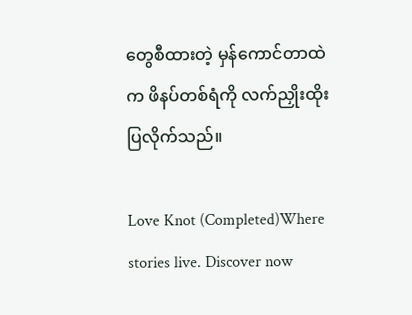တွေစီထားတဲ့ မှန်ကောင်တာထဲက ဖိနပ်တစ်ရံကို လက်ညှိုးထိုးပြလိုက်သည်။

Love Knot (Completed)Where stories live. Discover now